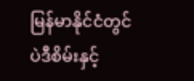မြန်မာနိုင်ငံတွင် ပဲဒီစိမ်းနှင့်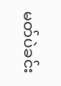မတ်ပဲခင်း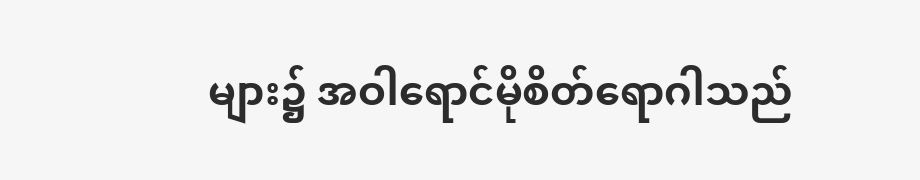များ၌ အဝါရောင်မိုစိတ်ရောဂါသည်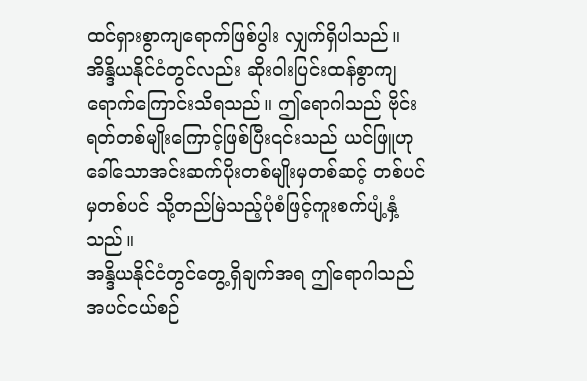ထင်ရှားစွာကျရောက်ဖြစ်ပွါး လျှက်ရှိပါသည်။ အိန္ဒိယနိုင်ငံတွင်လည်း ဆိုးဝါးပြင်းထန်စွာကျရောက်ကြောင်းသိရသည်။ ဤရောဂါသည် ဗိုင်းရတ်တစ်မျိုးကြောင့်ဖြစ်ပြီး၎င်းသည် ယင်ဖြူဟုခေါ်သောအင်းဆက်ပိုးတစ်မျိုးမှတစ်ဆင့် တစ်ပင်မှတစ်ပင် သို့တည်မြဲသည့်ပုံစံဖြင့်ကူးစက်ပျံ့နှံ့သည်။
အန္ဒိယနိုင်ငံတွင်တွေ့ရှိချက်အရ ဤရောဂါသည် အပင်ငယ်စဉ်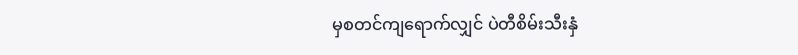မှစတင်ကျရောက်လျှင် ပဲတီစိမ်းသီးနှံ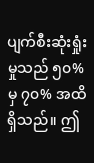ပျက်စီးဆုံးရှုံးမှုသည် ၅၀% မှ ၇၀% အထိရှိသည်။ ဤ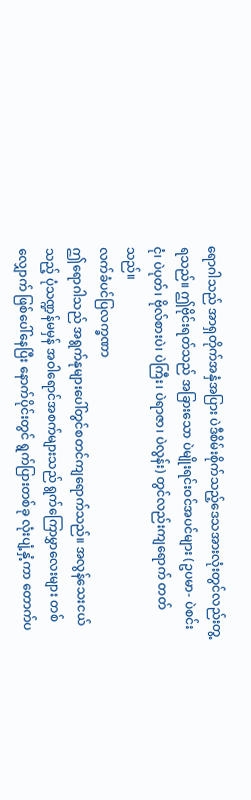ရောဂါသည် အာရှတိုက်အနှံအပြား ပဲဒီစိမ်းစိုက်သည့်ဒေသအားလုံးတွင်လည်းတွ့ရသည်။ ဤဗိုင်းရတ်သည် အခြားသော ပဲမျိုးရင်းဝင်အပင်များ (ဥပမာ- ပဲစင်းငုံ၊ ပဲပုတ်၊ ဗိုလ်စားပဲ၊ ပဲကြီး၊ ပဲရာဇာ၊ ပဲလွန်း) တွင်လည်းကျရောက် တတ်သည်။
လက်ခံပင်ပြလက္ခဏာ
ဤရောဂါသည် အရွက်နုများပေါ်တွင်စတင်ကျရောက်သည်။ အလွန်သေးငယ်သည့် ပုံသဏ္ဍန်မမှန် အဝါရောင်အစက်များသည် ရွက်ကြောမွှာလေးများ တစ်လျှောက် ဖြစ်ပေါ်နေပြီး နောက်ပိုင်းတွင် ရွက်ပြားတစ်ခု လုံးပျံ့နှံ့ကာ တောက်ပ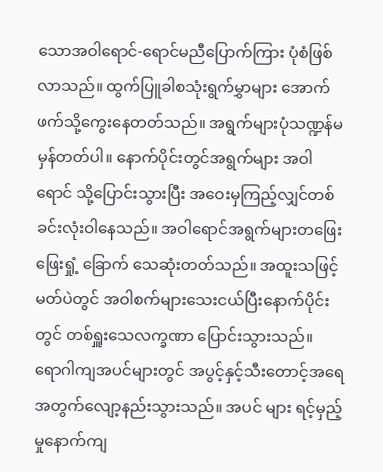သောအဝါရောင်-ရောင်မညီပြောက်ကြား ပုံစံဖြစ်လာသည်။ ထွက်ပြူခါစသုံးရွက်မွှာများ အောက်ဖက်သို့ကွေးနေတတ်သည်။ အရွက်များပုံသဏ္ဍန်မမှန်တတ်ပါ။ နောက်ပိုင်းတွင်အရွက်များ အဝါရောင် သို့ပြောင်းသွားပြီး အဝေးမှကြည့်လျှင်တစ်ခင်းလုံးဝါနေသည်။ အဝါရောင်အရွက်များတဖြေးဖြေးရှုံ့ ခြောက် သေဆုံးတတ်သည်။ အထူးသဖြင့်မတ်ပဲတွင် အဝါစက်များသေးငယ်ပြီးနောက်ပိုင်းတွင် တစ်ရှူးသေလက္ခဏာ ပြောင်းသွားသည်။
ရောဂါကျအပင်များတွင် အပွင့်နှင့်သီးတောင့်အရေအတွက်လျော့နည်းသွားသည်။ အပင် များ ရင့်မှည့်မှုနောက်ကျ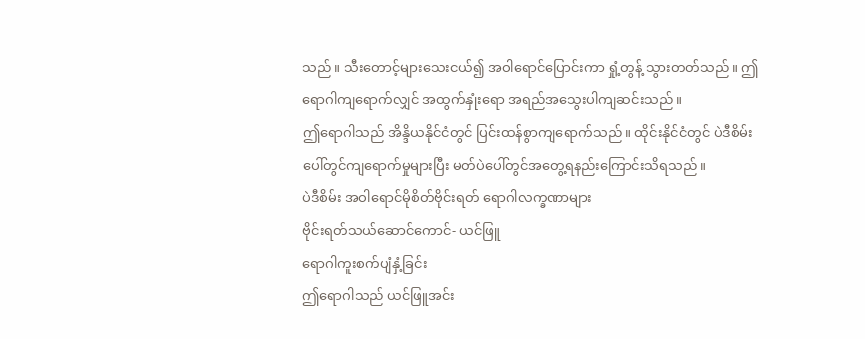သည်။ သီးတောင့်များသေးငယ်၍ အဝါရောင်ပြောင်းကာ ရှုံ့တွန့် သွားတတ်သည်။ ဤရောဂါကျရောက်လျှင် အထွက်နှုံးရော အရည်အသွေးပါကျဆင်းသည်။
ဤရောဂါသည် အိန္ဒိယနိုင်ငံတွင် ပြင်းထန်စွာကျရောက်သည်။ ထိုင်းနိုင်ငံတွင် ပဲဒီစိမ်းပေါ်တွင်ကျရောက်မှုများပြီး မတ်ပဲပေါ်တွင်အတွေ့ရနည်းကြောင်းသိရသည်။
ပဲဒီစိမ်း အဝါရောင်မိုစိတ်ဗိုင်းရတ် ရောဂါလက္ခဏာများ
ဗိုင်းရတ်သယ်ဆောင်ကောင်- ယင်ဖြူ
ရောဂါကူးစက်ပျံနှံ့ခြင်း
ဤရောဂါသည် ယင်ဖြူအင်း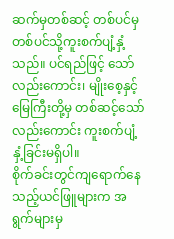ဆက်မှတစ်ဆင့် တစ်ပင်မှတစ်ပင်သို့ကူးစက်ပျံ့နှံ့သည်။ ပင်ရည်ဖြင့် သော်လည်းကောင်း၊ မျိုးစေ့နှင့်မြေကြီးတို့မှ တစ်ဆင့်သော်လည်းကောင်း ကူးစက်ပျံ့နှံ့ခြင်းမရှိပါ။
စိုက်ခင်းတွင်ကျရောက်နေသည့်ယင်ဖြူများက အရွက်များမှ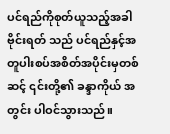ပင်ရည်ကိုစုတ်ယူသည့်အခါ ဗိုင်းရတ် သည် ပင်ရည်နှင့်အတူပါးစပ်အစိတ်အပိုင်းမှတစ်ဆင့် ၎င်းတို့၏ ခန္ဒာကိုယ် အတွင်း ပါဝင်သွားသည်။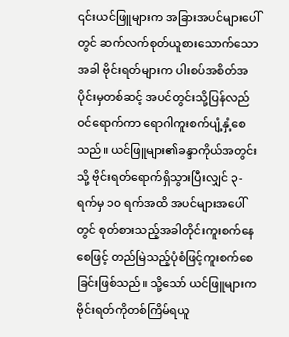၎င်းယင်ဖြူများက အခြားအပင်များပေါ်တွင် ဆက်လက်စုတ်ယူစားသောက်သောအခါ ဗိုင်းရတ်များက ပါးစပ်အစိတ်အပိုင်းမှတစ်ဆင့် အပင်တွင်းသို့ပြန်လည်ဝင်ရောက်ကာ ရောဂါကူးစက်ပျံ့နှံ့စေသည်။ ယင်ဖြူများ၏ခန္ဒာကိုယ်အတွင်းသို့ ဗိုင်းရတ်ရောက်ရှိသွားပြီးလျှင် ၃-ရက်မှ ၁၀ ရက်အထိ အပင်များအပေါ်တွင် စုတ်စားသည့်အခါတိုင်းကူးစက်နေစေဖြင့် တည်မြဲသည့်ပုံစံဖြင့်ကူးစက်စေခြင်းဖြစ်သည်။ သို့သော် ယင်ဖြူများက ဗိုင်းရတ်ကိုတစ်ကြိမ်ရယူ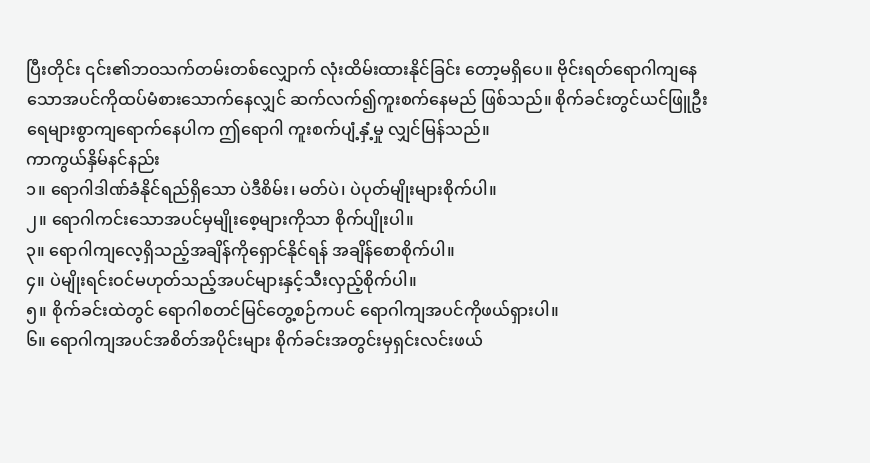ပြီးတိုင်း ၎င်း၏ဘဝသက်တမ်းတစ်လျှောက် လုံးထိမ်းထားနိုင်ခြင်း တော့မရှိပေ။ ဗိုင်းရတ်ရောဂါကျနေသောအပင်ကိုထပ်မံစားသောက်နေလျှင် ဆက်လက်၍ကူးစက်နေမည် ဖြစ်သည်။ စိုက်ခင်းတွင်ယင်ဖြူဦးရေများစွာကျရောက်နေပါက ဤရောဂါ ကူးစက်ပျံ့နှံ့မှု လျှင်မြန်သည်။
ကာကွယ်နှိမ်နင်နည်း
၁။ ရောဂါဒါဏ်ခံနိုင်ရည်ရှိသော ပဲဒီစိမ်း၊ မတ်ပဲ၊ ပဲပုတ်မျိုးများစိုက်ပါ။
၂။ ရောဂါကင်းသောအပင်မှမျိုးစေ့များကိုသာ စိုက်ပျိုးပါ။
၃။ ရောဂါကျလေ့ရှိသည့်အချိန်ကိုရှောင်နိုင်ရန် အချိန်စောစိုက်ပါ။
၄။ ပဲမျိုးရင်းဝင်မဟုတ်သည့်အပင်များနှင့်သီးလှည့်စိုက်ပါ။
၅။ စိုက်ခင်းထဲတွင် ရောဂါစတင်မြင်တွေ့စဉ်ကပင် ရောဂါကျအပင်ကိုဖယ်ရှားပါ။
၆။ ရောဂါကျအပင်အစိတ်အပိုင်းများ စိုက်ခင်းအတွင်းမှရှင်းလင်းဖယ်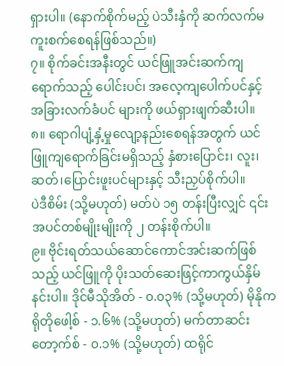ရှားပါ။ (နောက်စိုက်မည့် ပဲသီးနှံကို ဆက်လက်မကူးစက်စေရန်ဖြစ်သည်။)
၇။ စိုက်ခင်းအနီးတွင် ယင်ဖြူအင်းဆက်ကျရောက်သည့် ပေါင်းပင်၊ အလေ့ကျပေါက်ပင်နှင့် အခြားလက်ခံပင် များကို ဖယ်ရှားဖျက်ဆီးပါ။
၈။ ရောဂါပျံ့နှံ့မှုလျော့နည်းစေရန်အတွက် ယင်ဖြူကျရောက်ခြင်းမရှိသည့် နှံစားပြောင်း၊ လူး၊ ဆတ်၊ပြောင်းဖူးပင်များနှင့် သီးညှပ်စိုက်ပါ။
ပဲဒီစိမ်း (သို့မဟုတ်) မတ်ပဲ ၁၅ တန်းပြီးလျှင် ၎င်းအပင်တစ်မျိုးမျိုးကို ၂ တန်းစိုက်ပါ။
၉။ ဗိုင်းရတ်သယ်ဆောင်ကောင်အင်းဆက်ဖြစ်သည့် ယင်ဖြူကို ပိုးသတ်ဆေးဖြင့်ကာကွယ်နှိမ်နင်းပါ။ ဒိုင်မီသိုအိတ် - ၀.၀၃% (သို့မဟုတ်) မိုနိုကရိုတိုဖေါ့စ် - ၁.၆% (သို့မဟုတ်) မက်တာဆင်းတော့က်စ် - ၀.၁% (သို့မဟုတ်) ထရိုင်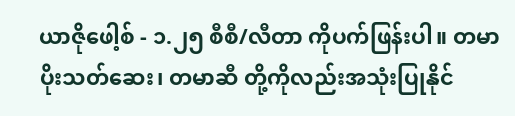ယာဇိုဖေါ့စ် - ၁.၂၅ စီစီ/လီတာ ကိုပက်ဖြန်းပါ။ တမာပိုးသတ်ဆေး၊ တမာဆီ တို့ကိုလည်းအသုံးပြုနိုင်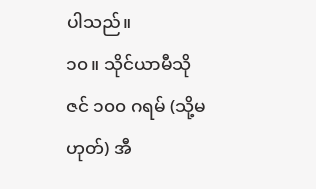ပါသည်။
၁၀။ သိုင်ယာမီသိုဇင် ၁၀၀ ဂရမ် (သို့မဟုတ်) အီ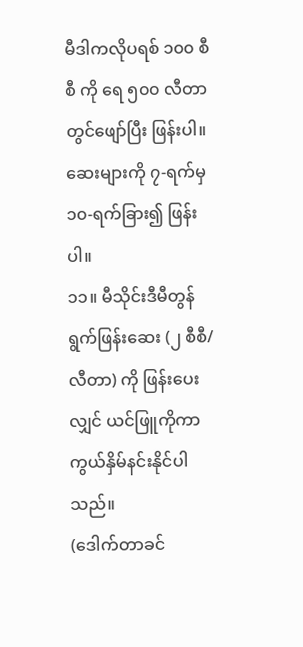မီဒါကလိုပရစ် ၁၀၀ စီစီ ကို ရေ ၅၀၀ လီတာတွင်ဖျော်ပြီး ဖြန်းပါ။ ဆေးများကို ၇-ရက်မှ ၁၀-ရက်ခြား၍ ဖြန်းပါ။
၁၁။ မီသိုင်းဒီမီတွန် ရွက်ဖြန်းဆေး (၂ စီစီ/လီတာ) ကို ဖြန်းပေးလျှင် ယင်ဖြူကိုကာကွယ်နှိမ်နင်းနိုင်ပါသည်။
(ဒေါက်တာခင်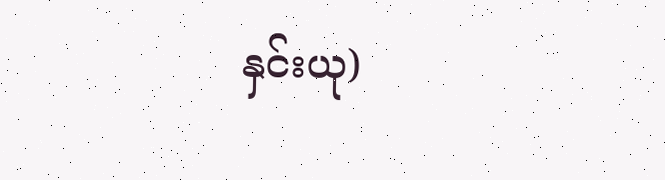နှင်းယု)